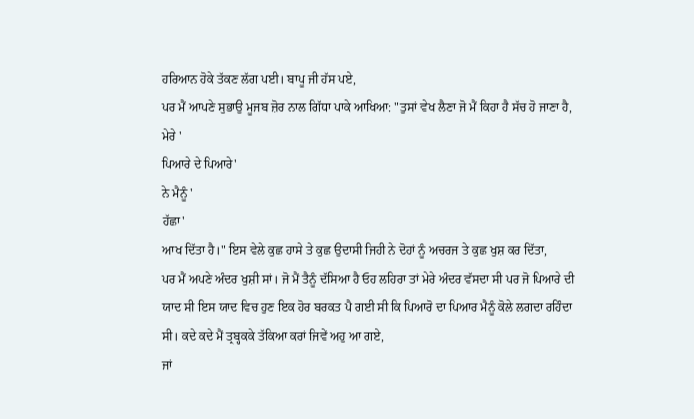ਹਰਿਆਨ ਹੋਕੇ ਤੱਕਣ ਲੱਗ ਪਈ। ਬਾਪੂ ਜੀ ਹੱਸ ਪਏ,
ਪਰ ਮੈਂ ਆਪਣੇ ਸੁਭਾਉ ਮੂਜਬ ਜ਼ੋਰ ਨਾਲ ਗਿੱਧਾ ਪਾਕੇ ਆਖਿਆ: "ਤੁਸਾਂ ਵੇਖ ਲੈਣਾ ਜੋ ਮੈਂ ਕਿਹਾ ਹੈ ਸੱਚ ਹੋ ਜਾਣਾ ਹੈ,
ਮੇਰੇ '
ਪਿਆਰੇ ਦੇ ਪਿਆਰੇ'
ਨੇ ਮੈਨੂੰ '
ਹੱਛਾ'
ਆਖ ਦਿੱਤਾ ਹੈ।" ਇਸ ਵੇਲੇ ਕੁਛ ਹਾਸੇ ਤੇ ਕੁਛ ਉਦਾਸੀ ਜਿਹੀ ਨੇ ਦੋਹਾਂ ਨੂੰ ਅਚਰਜ ਤੇ ਕੁਛ ਖੁਸ਼ ਕਰ ਦਿੱਤਾ,
ਪਰ ਮੈਂ ਅਪਣੇ ਅੰਦਰ ਖੁਸ਼ੀ ਸਾਂ। ਜੋ ਮੈਂ ਤੈਨੂੰ ਦੱਸਿਆ ਹੈ ਓਹ ਲਹਿਰਾ ਤਾਂ ਮੇਰੇ ਅੰਦਰ ਵੱਸਦਾ ਸੀ ਪਰ ਜੋ ਪਿਆਰੇ ਦੀ ਯਾਦ ਸੀ ਇਸ ਯਾਦ ਵਿਚ ਹੁਣ ਇਕ ਹੋਰ ਬਰਕਤ ਪੈ ਗਈ ਸੀ ਕਿ ਪਿਆਰੋ ਦਾ ਪਿਆਰ ਮੈਨੂੰ ਕੋਲੇ ਲਗਦਾ ਰਹਿੰਦਾ ਸੀ। ਕਦੇ ਕਦੇ ਮੈਂ ਤ੍ਰਬ੍ਹਕਕੇ ਤੱਕਿਆ ਕਰਾਂ ਜਿਵੇਂ ਅਹੁ ਆ ਗਏ,
ਜਾਂ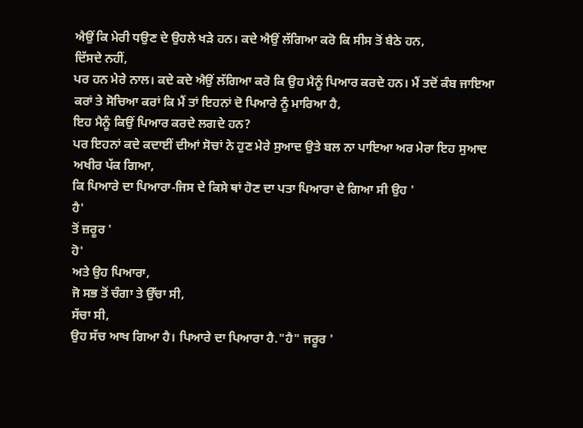ਐਉਂ ਕਿ ਮੇਰੀ ਧਉਣ ਦੇ ਉਹਲੇ ਖੜੇ ਹਨ। ਕਦੇ ਐਉਂ ਲੱਗਿਆ ਕਰੋ ਕਿ ਸੀਸ ਤੋਂ ਬੈਠੇ ਹਨ,
ਦਿੱਸਦੇ ਨਹੀਂ,
ਪਰ ਹਨ ਮੇਰੇ ਨਾਲ। ਕਦੇ ਕਦੇ ਐਉਂ ਲੱਗਿਆ ਕਰੋ ਕਿ ਉਹ ਮੈਨੂੰ ਪਿਆਰ ਕਰਦੇ ਹਨ। ਮੈਂ ਤਦੋਂ ਕੰਬ ਜਾਇਆ ਕਰਾਂ ਤੇ ਸੋਚਿਆ ਕਰਾਂ ਕਿ ਮੈਂ ਤਾਂ ਇਹਨਾਂ ਦੋ ਪਿਆਰੇ ਨੂੰ ਮਾਰਿਆ ਹੈ,
ਇਹ ਮੈਨੂੰ ਕਿਉਂ ਪਿਆਰ ਕਰਦੇ ਲਗਦੇ ਹਨ?
ਪਰ ਇਹਨਾਂ ਕਦੇ ਕਦਾਈਂ ਦੀਆਂ ਸੋਚਾਂ ਨੇ ਹੁਣ ਮੇਰੇ ਸੁਆਦ ਉਤੇ ਬਲ ਨਾ ਪਾਇਆ ਅਰ ਮੇਰਾ ਇਹ ਸੁਆਦ ਅਖੀਰ ਪੱਕ ਗਿਆ,
ਕਿ ਪਿਆਰੇ ਦਾ ਪਿਆਰਾ-ਜਿਸ ਦੇ ਕਿਸੇ ਥਾਂ ਹੋਣ ਦਾ ਪਤਾ ਪਿਆਰਾ ਦੇ ਗਿਆ ਸੀ ਉਹ '
ਹੈ'
ਤੋਂ ਜ਼ਰੂਰ '
ਹੋ'
ਅਤੇ ਉਹ ਪਿਆਰਾ,
ਜੋ ਸਭ ਤੋਂ ਚੰਗਾ ਤੇ ਉੱਚਾ ਸੀ,
ਸੱਚਾ ਸੀ,
ਉਹ ਸੱਚ ਆਖ ਗਿਆ ਹੈ। ਪਿਆਰੇ ਦਾ ਪਿਆਰਾ ਹੈ."ਹੈ" ਜਰੂਰ '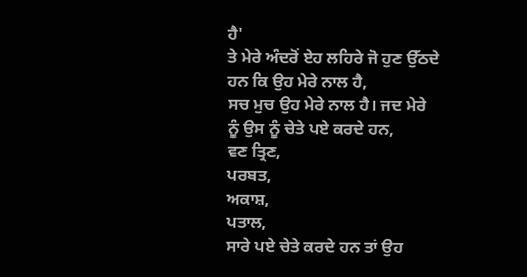ਹੈ'
ਤੇ ਮੇਰੇ ਅੰਦਰੋਂ ਏਹ ਲਹਿਰੇ ਜੋ ਹੁਣ ਉੱਠਦੇ ਹਨ ਕਿ ਉਹ ਮੇਰੇ ਨਾਲ ਹੈ,
ਸਚ ਮੁਚ ਉਹ ਮੇਰੇ ਨਾਲ ਹੈ। ਜਦ ਮੇਰੇ ਨੂੰ ਉਸ ਨੂੰ ਚੇਤੇ ਪਏ ਕਰਦੇ ਹਨ,
ਵਣ ਤ੍ਰਿਣ,
ਪਰਬਤ,
ਅਕਾਸ਼,
ਪਤਾਲ,
ਸਾਰੇ ਪਏ ਚੇਤੇ ਕਰਦੇ ਹਨ ਤਾਂ ਉਹ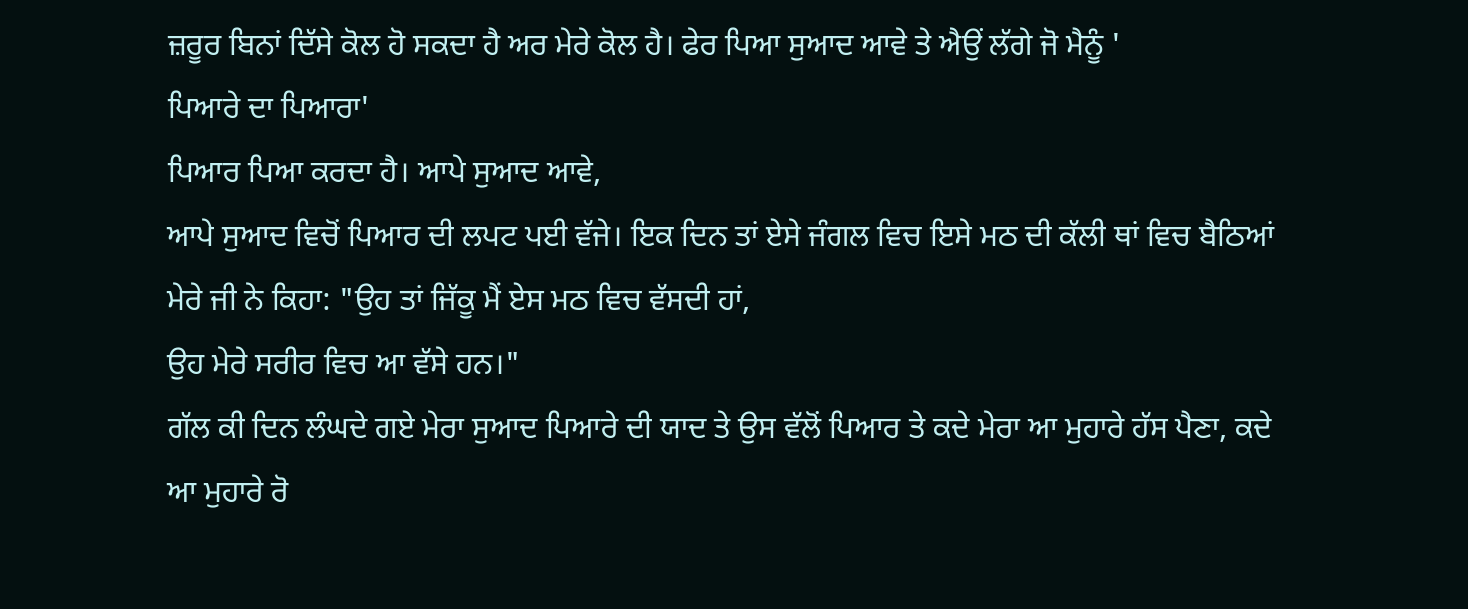ਜ਼ਰੂਰ ਬਿਨਾਂ ਦਿੱਸੇ ਕੋਲ ਹੋ ਸਕਦਾ ਹੈ ਅਰ ਮੇਰੇ ਕੋਲ ਹੈ। ਫੇਰ ਪਿਆ ਸੁਆਦ ਆਵੇ ਤੇ ਐਉਂ ਲੱਗੇ ਜੋ ਮੈਨੂੰ '
ਪਿਆਰੇ ਦਾ ਪਿਆਰਾ'
ਪਿਆਰ ਪਿਆ ਕਰਦਾ ਹੈ। ਆਪੇ ਸੁਆਦ ਆਵੇ,
ਆਪੇ ਸੁਆਦ ਵਿਚੋਂ ਪਿਆਰ ਦੀ ਲਪਟ ਪਈ ਵੱਜੇ। ਇਕ ਦਿਨ ਤਾਂ ਏਸੇ ਜੰਗਲ ਵਿਚ ਇਸੇ ਮਠ ਦੀ ਕੱਲੀ ਥਾਂ ਵਿਚ ਬੈਠਿਆਂ ਮੇਰੇ ਜੀ ਨੇ ਕਿਹਾ: "ਉਹ ਤਾਂ ਜਿੱਕੂ ਮੈਂ ਏਸ ਮਠ ਵਿਚ ਵੱਸਦੀ ਹਾਂ,
ਉਹ ਮੇਰੇ ਸਰੀਰ ਵਿਚ ਆ ਵੱਸੇ ਹਨ।"
ਗੱਲ ਕੀ ਦਿਨ ਲੰਘਦੇ ਗਏ ਮੇਰਾ ਸੁਆਦ ਪਿਆਰੇ ਦੀ ਯਾਦ ਤੇ ਉਸ ਵੱਲੋਂ ਪਿਆਰ ਤੇ ਕਦੇ ਮੇਰਾ ਆ ਮੁਹਾਰੇ ਹੱਸ ਪੈਣਾ, ਕਦੇ ਆ ਮੁਹਾਰੇ ਰੋ